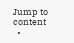Jump to content
  •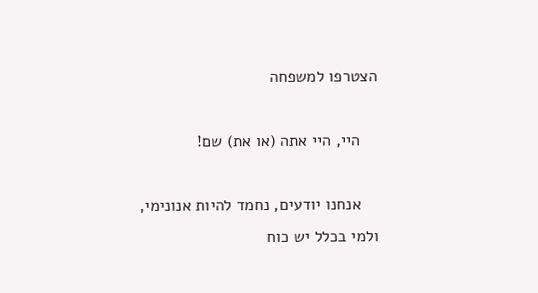הצטרפו למשפחה

    היי, היי אתה (או את) שם!

    אנחנו יודעים, נחמד להיות אנונימי, ולמי בכלל יש כוח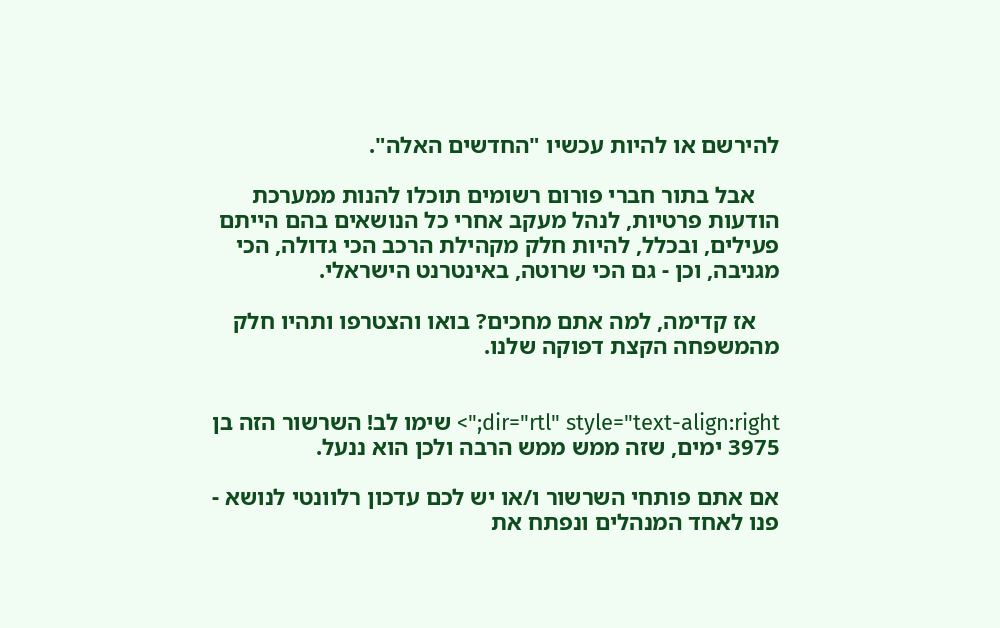להירשם או להיות עכשיו "החדשים האלה".

    אבל בתור חברי פורום רשומים תוכלו להנות ממערכת הודעות פרטיות, לנהל מעקב אחרי כל הנושאים בהם הייתם פעילים, ובכלל, להיות חלק מקהילת הרכב הכי גדולה, הכי מגניבה, וכן - גם הכי שרוטה, באינטרנט הישראלי.

    אז קדימה, למה אתם מחכים? בואו והצטרפו ותהיו חלק מהמשפחה הקצת דפוקה שלנו.


dir="rtl" style="text-align:right;"> שימו לב! השרשור הזה בן 3975 ימים, שזה ממש ממש הרבה ולכן הוא ננעל.

אם אתם פותחי השרשור ו/או יש לכם עדכון רלוונטי לנושא - פנו לאחד המנהלים ונפתח את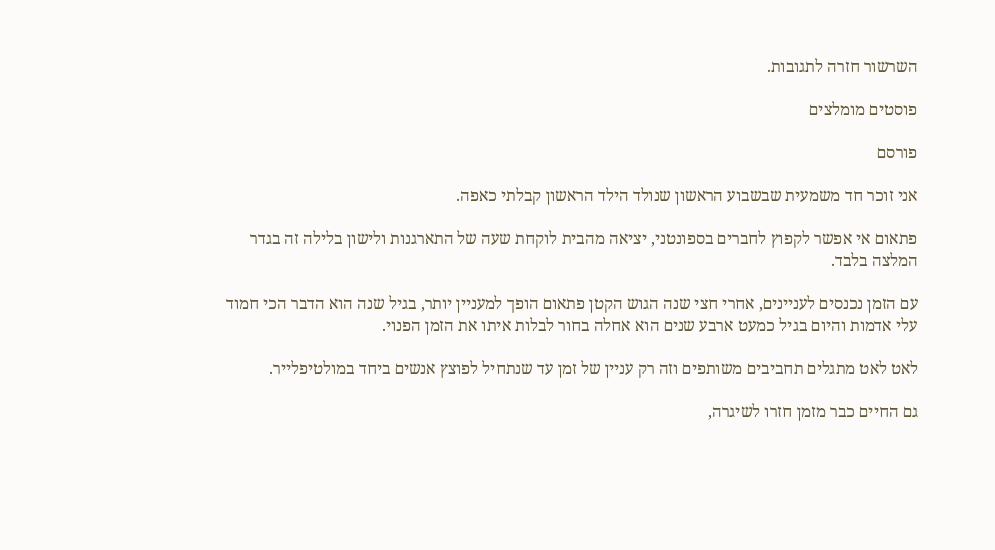השרשור חזרה לתגובות.

פוסטים מומלצים

פורסם

אני זוכר חד משמעית שבשבוע הראשון שנולד הילד הראשון קבלתי כאפה.

פתאום אי אפשר לקפוץ לחברים בספונטני, יציאה מהבית לוקחת שעה של התארגנות ולישון בלילה זה בגדר המלצה בלבד.

עם הזמן נכנסים לעניינים, אחרי חצי שנה הגוש הקטן פתאום הופך למעניין יותר, בגיל שנה הוא הדבר הכי חמוד עלי אדמות והיום בגיל כמעט ארבע שנים הוא אחלה בחור לבלות איתו את הזמן הפנוי.

לאט לאט מתגלים תחביבים משותפים וזה רק עניין של זמן עד שנתחיל לפוצץ אנשים ביחד במולטיפלייר.

גם החיים כבר מזמן חזרו לשיגרה,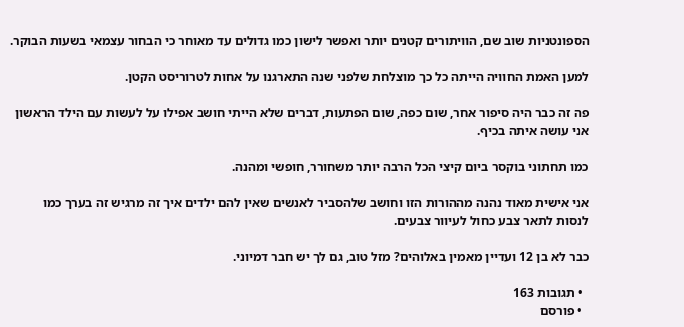הספונטניות שוב שם, הוויתורים קטנים יותר ואפשר לישון כמו גדולים עד מאוחר כי הבחור עצמאי בשעות הבוקר.

למען האמת החוויה הייתה כל כך מוצלחת שלפני שנה התארגנו על אחות לטרוריסט הקטן.

פה זה כבר היה סיפור אחר, שום כפה, שום הפתעות, דברים שלא הייתי חושב אפילו על לעשות עם הילד הראשון אני עושה איתה בכיף.

כמו תחתוני בוקסר ביום קיצי הכל הרבה יותר משחורר, חופשי ומהנה.

אני אישית מאוד נהנה מההורות הזו וחושב שלהסביר לאנשים שאין להם ילדים איך זה מרגיש זה בערך כמו לנסות לתאר צבע כחול לעיוור צבעים.

כבר לא בן 12 ועדיין מאמין באלוהים? מזל טוב, גם לך יש חבר דמיוני.

  • תגובות 163
  • פורסם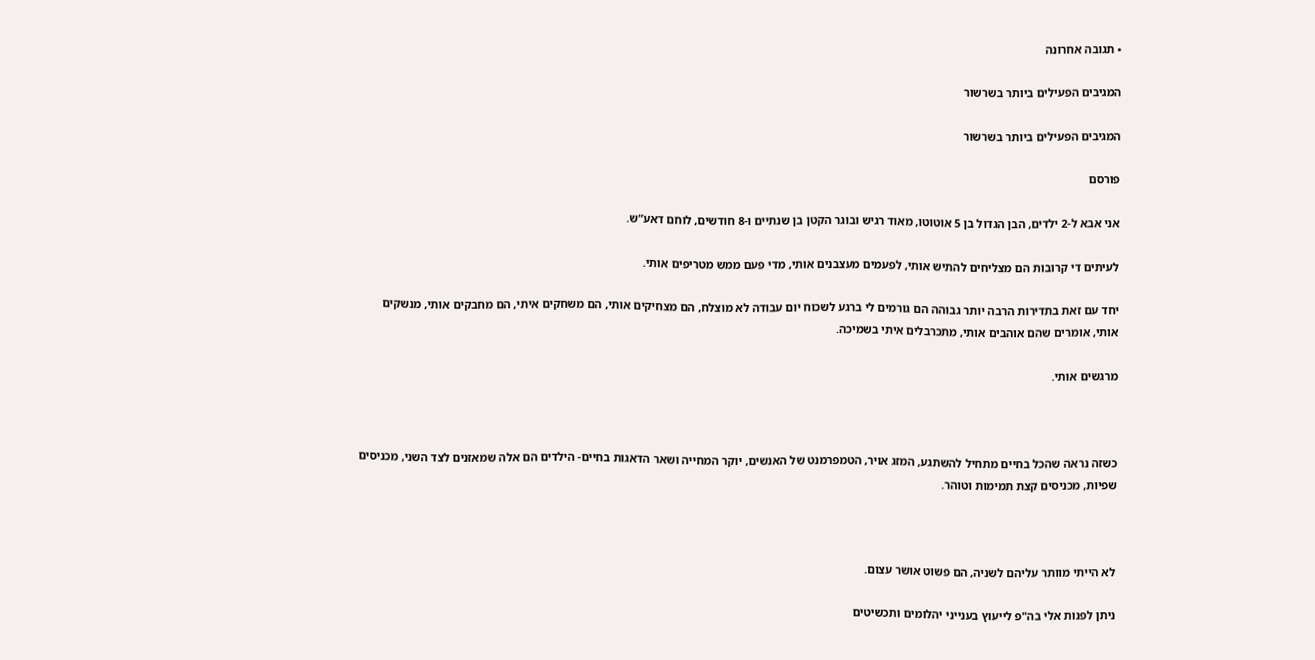• תגובה אחרונה

המגיבים הפעילים ביותר בשרשור

המגיבים הפעילים ביותר בשרשור

פורסם

אני אבא ל-2 ילדים, הבן הגדול בן 5 אוטוטו, מאוד רגיש ובוגר הקטן בן שנתיים ו-8 חודשים, לוחם דאע”ש.

לעיתים די קרובות הם מצליחים להתיש אותי, לפעמים מעצבנים אותי, מדי פעם ממש מטריפים אותי.

יחד עם זאת בתדירות הרבה יותר גבוהה הם גורמים לי ברגע לשכוח יום עבודה לא מוצלח, הם מצחיקים אותי, הם משחקים איתי, הם מחבקים אותי, מנשקים אותי, אומרים שהם אוהבים אותי, מתכרבלים איתי בשמיכה.

מרגשים אותי.



כשזה נראה שהכל בחיים מתחיל להשתגע, המזג אויר, הטמפרמנט של האנשים, יוקר המחייה ושאר הדאגות בחיים- הילדים הם אלה שמאזנים לצד השני, מכניסים שפיות, מכניסים קצת תמימות וטוהר.



לא הייתי מוותר עליהם לשניה, הם פשוט אושר עצום.

ניתן לפנות אלי בה"פ לייעוץ בענייני יהלומים ותכשיטים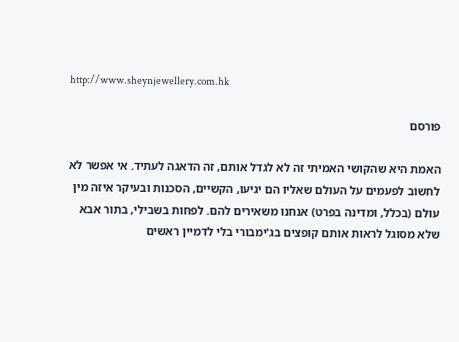http://www.sheynjewellery.com.hk

פורסם

האמת היא שהקושי האמיתי זה לא לגדל אותם, זה הדאגה לעתיד. אי אפשר לא לחשוב לפעמים על העולם שאליו הם יגיעו, הקשיים, הסכנות ובעיקר איזה מין עולם (בכלל, ומדינה בפרט) אנחנו משאירים להם. לפחות בשבילי, בתור אבא שלא מסוגל לראות אותם קופצים בג'ימבורי בלי לדמיין ראשים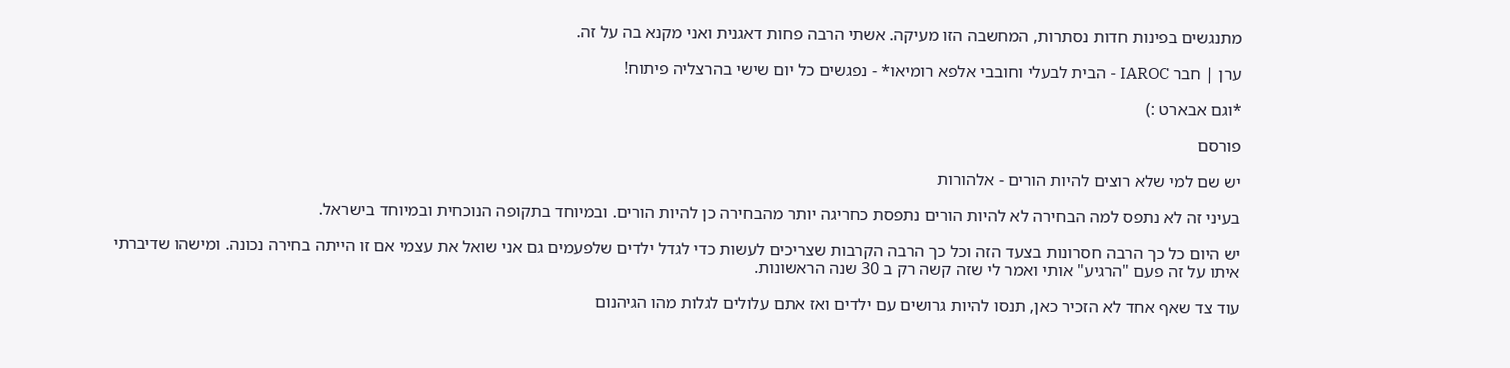מתנגשים בפינות חדות נסתרות, המחשבה הזו מעיקה. אשתי הרבה פחות דאגנית ואני מקנא בה על זה.

ערן | חבר IAROC - הבית לבעלי וחובבי אלפא רומיאו* - נפגשים כל יום שישי בהרצליה פיתוח!

*וגם אבארט :)

פורסם

יש שם למי שלא רוצים להיות הורים - אלהורות

בעיני זה לא נתפס למה הבחירה לא להיות הורים נתפסת כחריגה יותר מהבחירה כן להיות הורים. ובמיוחד בתקופה הנוכחית ובמיוחד בישראל.

יש היום כל כך הרבה חסרונות בצעד הזה וכל כך הרבה הקרבות שצריכים לעשות כדי לגדל ילדים שלפעמים גם אני שואל את עצמי אם זו הייתה בחירה נכונה. ומישהו שדיברתי איתו על זה פעם "הרגיע" אותי ואמר לי שזה קשה רק ב 30 שנה הראשונות.

עוד צד שאף אחד לא הזכיר כאן, תנסו להיות גרושים עם ילדים ואז אתם עלולים לגלות מהו הגיהנום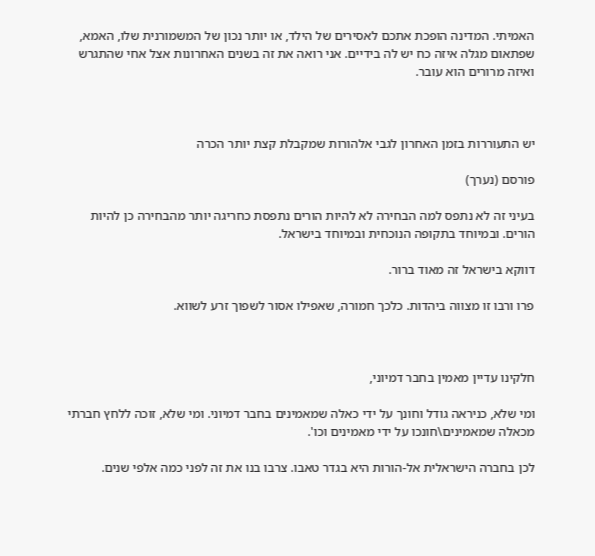האמיתי. המדינה הופכת אתכם לאסירים של הילד, או יותר נכון של המשמורנית שלו, האמא, שפתאום מגלה איזה כח יש לה בידיים. אני רואה את זה בשנים האחרונות אצל אחי שהתגרש ואיזה מרורים הוא עובר.



יש התעוררות בזמן האחרון לגבי אלהורות שמקבלת קצת יותר הכרה

פורסם (נערך)

בעיני זה לא נתפס למה הבחירה לא להיות הורים נתפסת כחריגה יותר מהבחירה כן להיות הורים. ובמיוחד בתקופה הנוכחית ובמיוחד בישראל.

דווקא בישראל זה מאוד ברור.

פרו ורבו זו מצווה ביהדות. כלכך חמורה, שאפילו אסור לשפוך זרע לשווא.



חלקינו עדיין מאמין בחבר דמיוני,

ומי שלא, כניראה גודל וחונך על ידי כאלה שמאמינים בחבר דמיוני. ומי שלא, זוכה ללחץ חברתי מכאלה שמאמינים\חונכו על ידי מאמינים וכו'.

לכן בחברה הישראלית אל-הורות היא בגדר טאבו. צרבו בנו את זה לפני כמה אלפי שנים.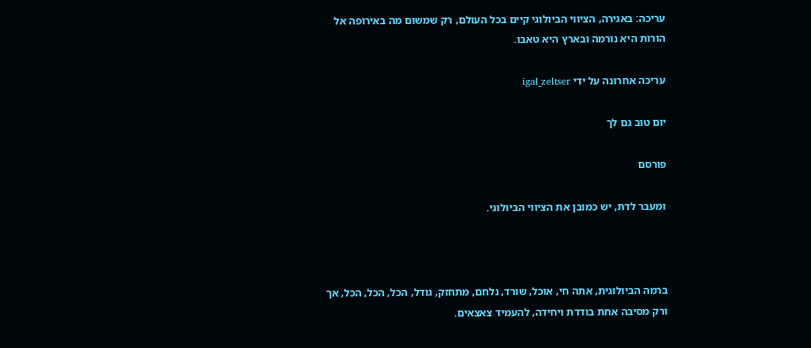עריכה: באגירה, הציווי הביולוגי קיים בכל העולם, רק שמשום מה באירופה אל הורות היא נורמה ובארץ היא טאבו.

עריכה אחרונה על ידי igal_zeltser

יום טוב גם לך

פורסם

ומעבר לדת, יש כמובן את הציווי הביולוגי.



ברמה הביולוגית, אתה חי, אוכל, שורד, נלחם, מתחזק, גודל, הכל, הכל, הכל, אך ורק מסיבה אחת בודדת ויחידה, להעמיד צאצאים.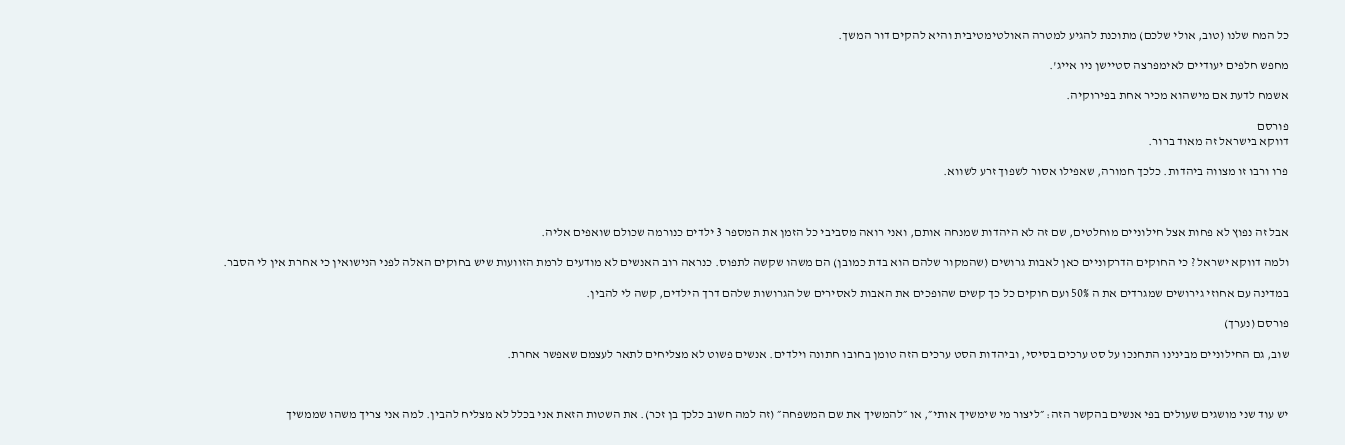כל המח שלנו (טוב, אולי שלכם) מתוכנת להגיע למטרה האולטימטיבית והיא להקים דור המשך.

מחפש חלפים יעודיים לאימפרצה סטיישן ניו אייג'.

אשמח לדעת אם מישהוא מכיר אחת בפירוקיה.

פורסם
דווקא בישראל זה מאוד ברור.

פרו ורבו זו מצווה ביהדות. כלכך חמורה, שאפילו אסור לשפוך זרע לשווא.



אבל זה נפוץ לא פחות אצל חילוניים מוחלטים, שם זה לא היהדות שמנחה אותם, ואני רואה מסביבי כל הזמן את המספר 3 ילדים כנורמה שכולם שואפים אליה.

ולמה דווקא ישראל ? כי החוקים הדרקוניים כאן לאבות גרושים (שהמקור שלהם הוא בדת כמובן) הם משהו שקשה לתפוס. כנראה רוב האנשים לא מודעים לרמת הזוועות שיש בחוקים האלה לפני הנישואין כי אחרת אין לי הסבר.

במדינה עם אחוזי גירושים שמגרדים את ה 50% ועם חוקים כל כך קשים שהופכים את האבות לאסירים של הגרושות שלהם דרך הילדים, קשה לי להבין.

פורסם (נערך)

שוב, גם החילוניים מבינינו התחנכו על סט ערכים בסיסי, וביהדות הסט ערכים הזה טומן בחובו חתונה וילדים. אנשים פשוט לא מצליחים לתאר לעצמם שאפשר אחרת.



יש עוד שני מושגים שעולים בפי אנשים בהקשר הזה: ״ליצור מי שימשיך אותי״, או ״להמשיך את שם המשפחה״ (זה למה חשוב כלכך בן זכר). את השטות הזאת אני בכלל לא מצליח להבין. למה אני צריך משהו שממשיך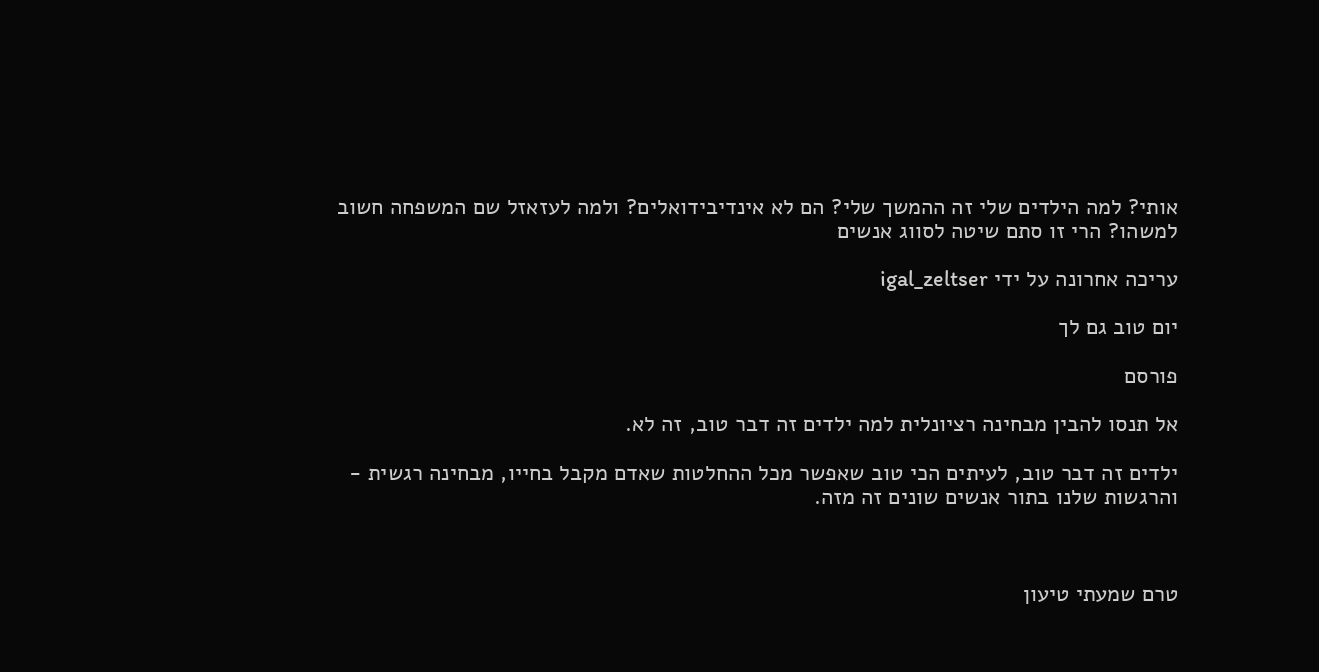אותי? למה הילדים שלי זה ההמשך שלי? הם לא אינדיבידואלים? ולמה לעזאזל שם המשפחה חשוב למשהו? הרי זו סתם שיטה לסווג אנשים

עריכה אחרונה על ידי igal_zeltser

יום טוב גם לך

פורסם

אל תנסו להבין מבחינה רציונלית למה ילדים זה דבר טוב, זה לא.

ילדים זה דבר טוב, לעיתים הכי טוב שאפשר מכל ההחלטות שאדם מקבל בחייו, מבחינה רגשית - והרגשות שלנו בתור אנשים שונים זה מזה.



טרם שמעתי טיעון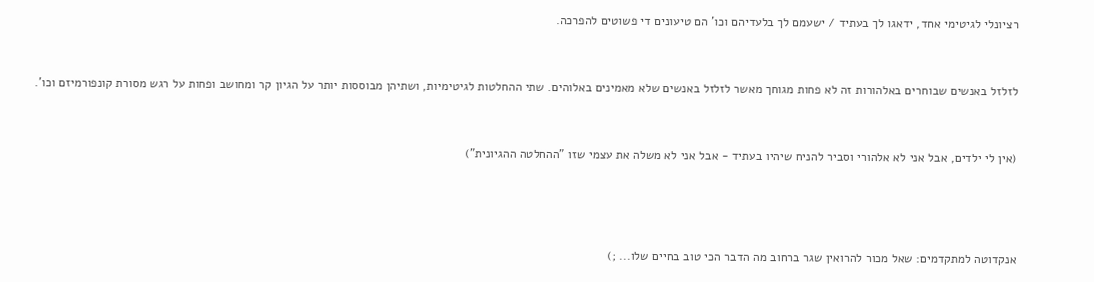רציונלי לגיטימי אחד, ידאגו לך בעתיד / ישעמם לך בלעדיהם וכו' הם טיעונים די פשוטים להפרכה.



לזלזל באנשים שבוחרים באלהורות זה לא פחות מגוחך מאשר לזלזל באנשים שלא מאמינים באלוהים. שתי ההחלטות לגיטימיות, ושתיהן מבוססות יותר על הגיון קר ומחושב ופחות על רגש מסורת קונפורמיזם וכו'.



(אין לי ילדים, אבל אני לא אלהורי וסביר להניח שיהיו בעתיד - אבל אני לא משלה את עצמי שזו "ההחלטה ההגיונית")





אנקדוטה למתקדמים: שאל מכור להרואין שגר ברחוב מה הדבר הכי טוב בחיים שלו... ;)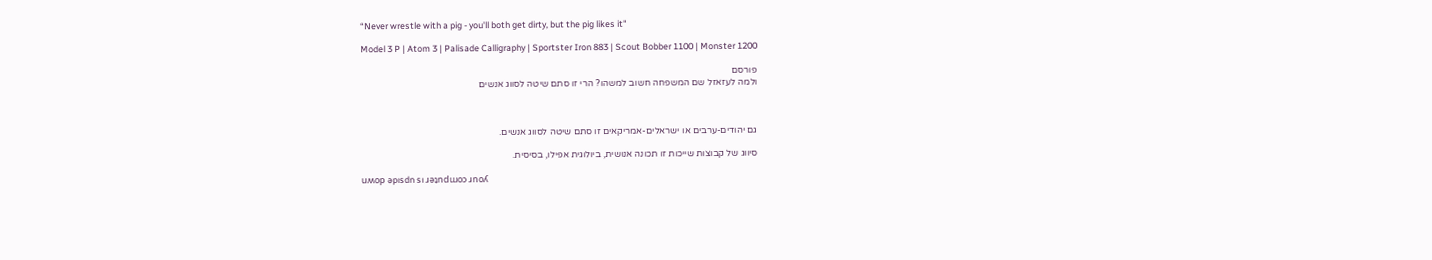“Never wrestle with a pig - you'll both get dirty, but the pig likes it"

Model 3 P | Atom 3 | Palisade Calligraphy | Sportster Iron 883 | Scout Bobber 1100 | Monster 1200

פורסם
ולמה לעזאזל שם המשפחה חשוב למשהו? הרי זו סתם שיטה לסווג אנשים



גם יהודים-ערבים או ישראלים-אמריקאים זו סתם שיטה לסווג אנשים.

סיווג של קבוצות שייכות זו תכונה אנושית, ביולוגית אפילו, בסיסית.

uʍop ǝpısdn sı ɹǝʇndɯoɔ ɹnoʎ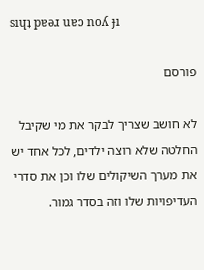sıɥʇ pɐǝɹ uɐɔ noʎ ɟı

פורסם

לא חושב שצריך לבקר את מי שקיבל החלטה שלא רוצה ילדים, לכל אחד יש את מערך השיקולים שלו וכן את סדרי העדיפויות שלו וזה בסדר גמור.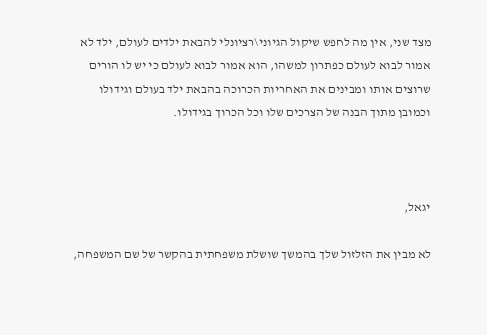מצד שני, אין מה לחפש שיקול הגיוני\רציונלי להבאת ילדים לעולם, ילד לא אמור לבוא לעולם כפתרון למשהו, הוא אמור לבוא לעולם כי יש לו הורים שרוצים אותו ומבינים את האחריות הכרוכה בהבאת ילד בעולם וגידולו וכמובן מתוך הבנה של הצרכים שלו וכל הכרוך בגידולו.



יגאל,

לא מבין את הזלזול שלך בהמשך שושלת משפחתית בהקשר של שם המשפחה,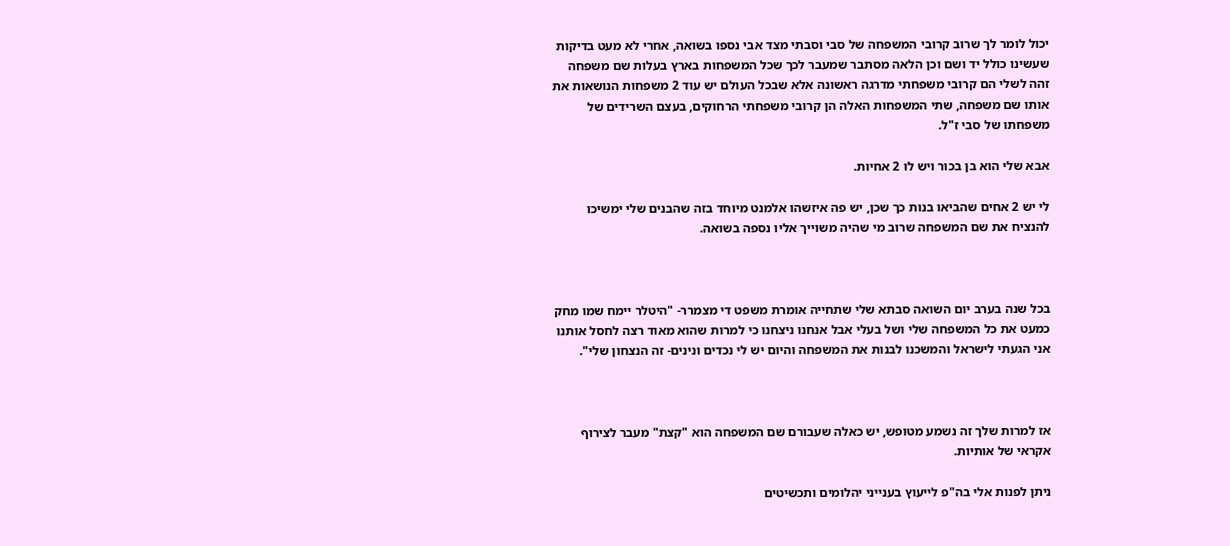יכול לומר לך שרוב קרובי המשפחה של סבי וסבתי מצד אבי נספו בשואה, אחרי לא מעט בדיקות שעשינו כולל יד ושם וכן הלאה מסתבר שמעבר לכך שכל המשפחות בארץ בעלות שם משפחה זהה לשלי הם קרובי משפחתי מדרגה ראשונה אלא שבכל העולם יש עוד 2 משפחות הנושאות את אותו שם משפחה, שתי המשפחות האלה הן קרובי משפחתי הרחוקים, בעצם השרידים של משפחתו של סבי ז"ל.

אבא שלי הוא בן בכור ויש לו 2 אחיות.

לי יש 2 אחים שהביאו בנות כך שכן, יש פה איזשהו אלמנט מיוחד בזה שהבנים שלי ימשיכו להנציח את שם המשפחה שרוב מי שהיה משוייך אליו נספה בשואה.



בכל שנה בערב יום השואה סבתא שלי שתחייה אומרת משפט די מצמרר- "היטלר יימח שמו מחק כמעט את כל המשפחה שלי ושל בעלי אבל אנחנו ניצחנו כי למרות שהוא מאוד רצה לחסל אותנו אני הגעתי לישראל והמשכנו לבנות את המשפחה והיום יש לי נכדים ונינים- זה הנצחון שלי".



אז למרות שלך זה נשמע מטופש, יש כאלה שעבורם שם המשפחה הוא "קצת" מעבר לצירוף אקראי של אותיות.

ניתן לפנות אלי בה"פ לייעוץ בענייני יהלומים ותכשיטים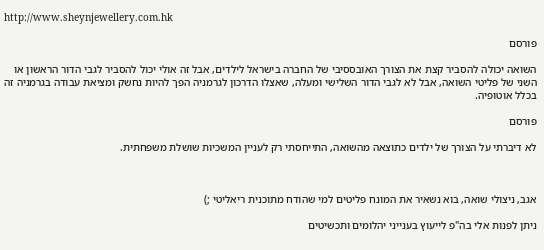http://www.sheynjewellery.com.hk

פורסם

השואה יכולה להסביר קצת את הצורך האובססיבי של החברה בישראל לילדים, אבל זה אולי יכול להסביר לגבי הדור הראשון או השני של פליטי השואה, אבל לא לגבי הדור השלישי ומעלה, שאצלו הדרכון לגרמניה הפך להיות נחשק ומציאת עבודה בגרמניה זה בכלל אוטופיה.

פורסם

לא דיברתי על הצורך של ילדים כתוצאה מהשואה, התייחסתי רק לעניין המשכיות שושלת משפחתית.



אגב, ניצולי שואה, בוא נשאיר את המונח פליטים למי שהודח מתוכנית ריאליטי ;)

ניתן לפנות אלי בה"פ לייעוץ בענייני יהלומים ותכשיטים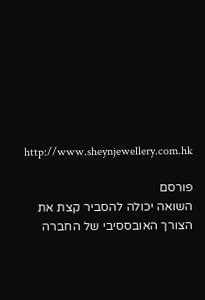http://www.sheynjewellery.com.hk

פורסם
השואה יכולה להסביר קצת את הצורך האובססיבי של החברה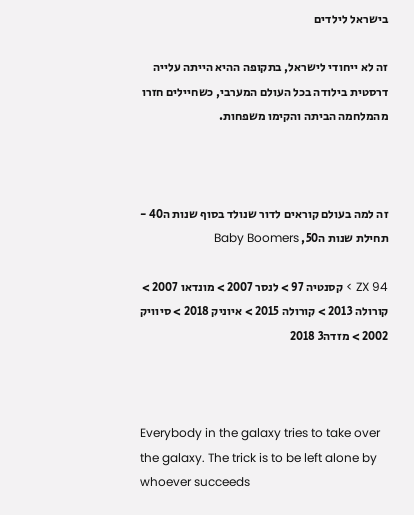בישראל לילדים

זה לא ייחודי לישראל, בתקופה ההיא הייתה עלייה דרסטית בילודה בכל העולם המערבי, כשחיילים חזרו מהמלחמה הביתה והקימו משפחות.



זה למה בעולם קוראים לדור שנולד בסוף שנות ה40 - תחילת שנות ה50, Baby Boomers

ZX 94 > קסנטיה 97 > לנסר 2007 > מונדאו 2007 > קורולה 2013 > קורולה 2015 > איוניק 2018 > סיוויק 2002 > מזדה3 2018



Everybody in the galaxy tries to take over the galaxy. The trick is to be left alone by whoever succeeds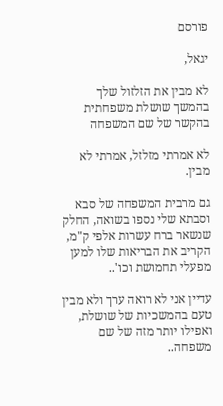פורסם

יגאל,

לא מבין את הזלזול שלך בהמשך שושלת משפחתית בהקשר של שם המשפחה

לא אמרתי מזלזל, אמרתי לא מבין.

גם מרבית המשפחה של סבא וסבתא שלי נספו בשואה, החלק שנשאר ברח עשרות אלפי ק"מ, הקריב את הבריאות שלו למען מפעלי תחמושת וכו'..

עדיין אני לא רואה ערך ולא מבין טעם בהמשכיות של שושלת, ואפילו יותר מזה של שם משפחה..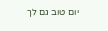יום טוב גם לך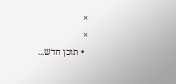×
×
  • תוכן חדש...